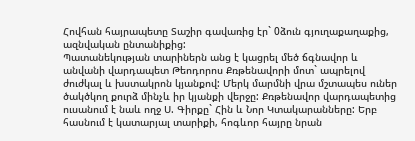Հովհան հայրապետը Տաշիր գավառից էր` 0ձուն գյուղաքաղաքից, ազնվական ընտանիքից:
Պատանեկության տարիներն անց է կացրել մեծ ճգնավոր և անվանի վարդապետ Թեոդորոս Քռթենավորի մոտ` ապրելով ժուժկալ և խստակրոն կյանքով: Մերկ մարմնի վրա մշտապես ուներ ծակծկող քուրձ մինչև իր կյանքի վերջը: Քռթենավոր վարդապետից ուսանում է նաև ողջ Ս. Գիրքը` Հին և Նոր Կտակարանները: Երբ հասնում է կատարյալ տարիքի, հոգևոր հայրը նրան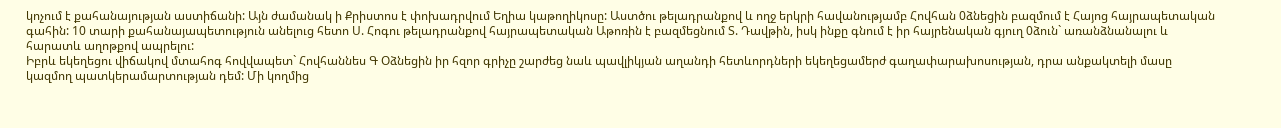կոչում է քահանայության աստիճանի: Այն ժամանակ ի Քրիստոս է փոխադրվում Եղիա կաթողիկոսը: Աստծու թելադրանքով և ողջ երկրի հավանությամբ Հովհան 0ձնեցին բազմում է Հայոց հայրապետական գահին: 10 տարի քահանայապետություն անելուց հետո Ս. Հոգու թելադրանքով հայրապետական Աթոռին է բազմեցնում Տ. Դավթին, իսկ ինքը գնում է իր հայրենական գյուղ 0ձուն` առանձնանալու և հարատև աղոթքով ապրելու:
Իբրև եկեղեցու վիճակով մտահոգ հովվապետ` Հովհաննես Գ Օձնեցին իր հզոր գրիչը շարժեց նաև պավլիկյան աղանդի հետևորդների եկեղեցամերժ գաղափարախոսության, դրա անքակտելի մասը կազմող պատկերամարտության դեմ: Մի կողմից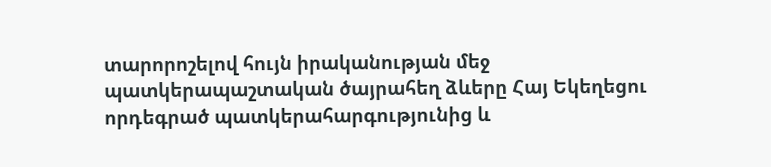տարորոշելով հույն իրականության մեջ պատկերապաշտական ծայրահեղ ձևերը Հայ Եկեղեցու որդեգրած պատկերահարգությունից և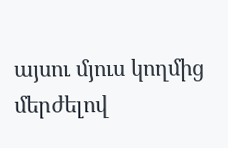այսու մյուս կողմից մերժելով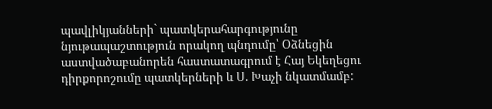պավլիկյանների` պատկերահարգությունը նյութապաշտություն որակող պնդումը՝ Օձնեցին աստվածաբանորեն հաստատագրում է Հայ Եկեղեցու դիրքորոշումը պատկերների և Ս. Խաչի նկատմամբ: